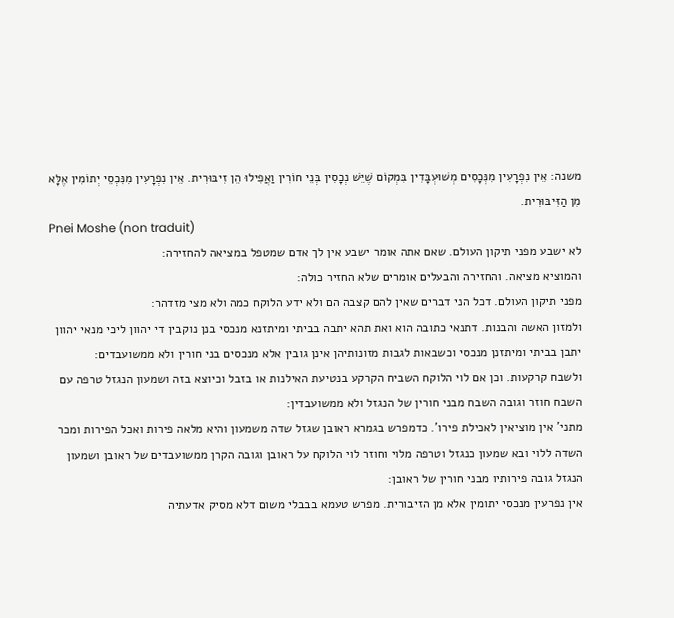משנה: אֵין נִפְרָעִין מִנְּכָסִים מְשׁוּעְבָּדִין בִּמְקוֹם שֶׁיֵּשׁ נְכָסִין בְּנֵי חוֹרִין וַאֲפִילוּ הֵן זִיבּוּרִית. אֵין נִפְרָעִין מִנִּכְסֵי יְתוֹמִין אֶלָּא מִן הַזִּיבּוּרִית.
Pnei Moshe (non traduit)
לא ישבע מפני תיקון העולם. שאם אתה אומר ישבע אין לך אדם שמטפל במציאה להחזירה:
והמוציא מציאה. והחזירה והבעלים אומרים שלא החזיר כולה:
מפני תיקון העולם. דכל הני דברים שאין להם קצבה הם ולא ידע הלוקח כמה ולא מצי מזדהר:
ולמזון האשה והבנות. דתנאי כתובה הוא ואת תהא יתבה בביתי ומיתזנא מנכסי בנן נוקבין די יהוון ליכי מנאי יהוון יתבן בביתי ומיתזנן מנכסי וכשבאות לגבות מזונותיהן אינן גובין אלא מנכסים בני חורין ולא ממשועבדים:
ולשבח קרקעות. וכן אם לוי הלוקח השביח הקרקע בנטיעת האילנות או בזבל וכיוצא בזה ושמעון הנגזל טרפה עם השבח חוזר וגובה השבח מבני חורין של הנגזל ולא ממשועבדין:
מתני' אין מוציאין לאכילת פירו'. כדמפרש בגמרא ראובן שגזל שדה משמעון והיא מלאה פירות ואכל הפירות ומכר השדה ללוי ובא שמעון כנגזל וטרפה מלוי וחוזר לוי הלוקח על ראובן וגובה הקרן ממשועבדים של ראובן ושמעון הנגזל גובה פירותיו מבני חורין של ראובן:
אין נפרעין מנכסי יתומין אלא מן הזיבורית. מפרש טעמא בבבלי משום דלא מסיק אדעתיה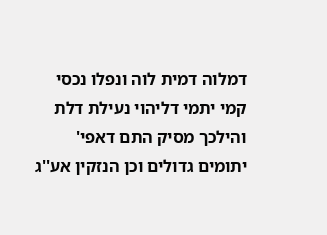דמלוה דמית לוה ונפלו נכסי קמי יתמי דליהוי נעילת דלת והילכך מסיק התם דאפי' יתומים גדולים וכן הנזקין אע''ג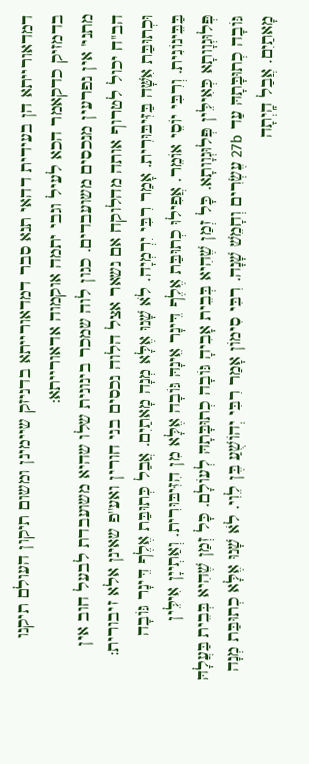דמדאורייתא הן בעידית דהאי תנא סבר דמדאורייתא בדניזק שיימינן ומשום תיקון העולם תיקנו בדמזיק כדקאמר הכא לעיל וגבי יתמה אוקמוה אדאורייתא:
מתני' אין נפרעין מנכסים משועבדים. כגון לוה שמכר בינונית שלו שהיא משועבדת לבעל חוב אין הב''ח יכול לטרוף אותה מהלוקח אם נשאר אצל הלוה נכסים בני חורין ואע''פ שאינן אלא זיבורית:
וּכְתוּבַּת אִשָּׁה בַּזִּיבּוּרִית. אָמַר רִבִּי יִרְמְיָה. לֹא שָׁנוּ אֶלָּא מְנָה מָאתַיִם. אֲבַל כְּתוּבַּת אֶלֶף דֵּינָר גּוֹבָה בַּבֵּינוֹנִית. וְרִבִּי יוֹסֵי אוֹמֵר. אֲפִילוּ כְתוּבַּת אֶלֶף דֵּינָר אֵינָהּ גּוֹבָה אֶלָּא מִן הִזִּיבּוּרִית. וְאַתְייָן אִילֵּין פְּלוּגְוָותָא כְּאִילֵּין פְּלוּגְוָותָא. כָּל זְמַן שֶׁהִיא בְּבֵית אָבִיהָ גּוֹבָה כְתוּבָּתָהּ לְעוֹלָם. כָּל זְמַן שֶׁהִיא בְּבֵית בַּעֲלָהּ גּוֹבָה כְתוּבָּתָהּ עַד 27b עֶשְׂרִים וְחָמֵשׁ שָׁנָה. רִבִּי סִימוֹן אָמַר רִבִּי יְהוֹשֻׁעַ בֶּן לֵוִי. לֹא שָׁנוּ אֶלָּא כְתוּבַּת מְנָה מָאתַיִם. אֲבַל הָֽיְתָה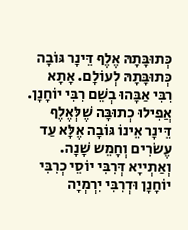כְּתוּבָּתָהּ אֶלֶף דֵּינָר גּוֹבָה כְּתוּבָּתָהּ לְעוֹלָם. אָתָא רִבִּי אַבָּהוּ בְשֵׁם רִבִּי יוֹחָנָן. אֲפִילוּ כְתוּבָּה שֶׁלְּאֶלֶף דֵּינָר אֵינוֹ גּוֹבָה אֶלָּא עַד עֶשׂרִים וְחָמֵש שָׁנָה. וְאַתְייָא דְּרִבִּי יוֹסֵי כְרִבִּי יוֹחָנָן וּדְרִבִּי יִרְמְיָה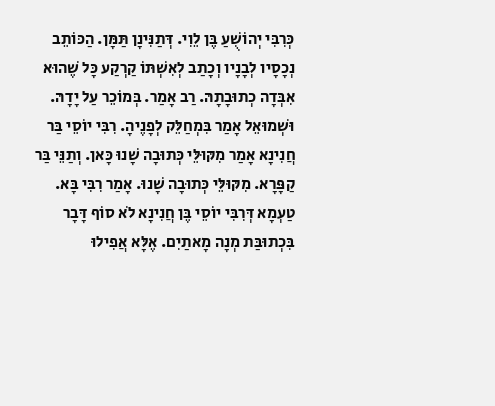כְּרִבִּי יְהוֹשֻׁעַ בֶּן לֵוִי. דְּתַנִּינָן תַּמָּן. הַכּוֹתֵב נְכָסָיו לְבָנָיו וְכָתַב לְאִשְׁתּוֹ קַרְקַע כָּל שֶׁהוּא אִבְּדָה כְתוּבָתָהּ. רַב אָמַר. בְּמוֹכֵר עַל יָדָהּ. וּשְׁמוּאֵל אָמַר בִּמְחַלֵּק לְפָנֶיהָ. רִבִּי יוֹסֵי בַּר חֲנִינָא אָמַר מִקּוּלֵּי כְּתוּבָה שָׁנוּ כָּאן. וְתַנֵּי בַּר קַפָּרָא. מִקּוּלֵּי כְּתוּבָה שָׁנוּ. אָמַר רִבִּי בָּא. טַעְמָא דְּרִבִּי יוֹסֵי בֶּן חֲנִינָא לֹא סוֹף דָּבָר בִּכְתוּבַּת מְנָה מָאתַיִם. אֶלָּא אֲפִילוּ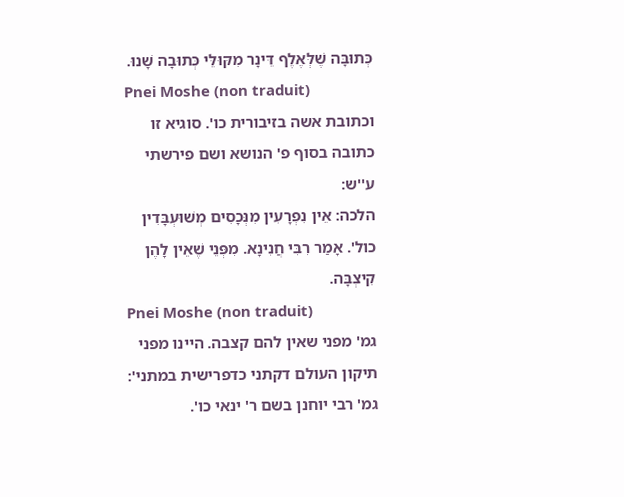כְּתוּבָּה שֶׁלְּאֶלֶף דֵּינָר מִקּוּלֵּי כְּתוּבָה שָׁנוּ.
Pnei Moshe (non traduit)
וכתובת אשה בזיבורית כו'. סוגיא זו כתובה בסוף פ' הנושא ושם פירשתי ע''ש:
הלכה: אֵין נִפְרָעִין מִנְּכָסִים מְשׁוּעְבָּדִין כול'. אָמַר רִבִּי חֲנִינָא. מִפְּנֵי שֶׁאֵין לָהֶן קִיצְבָּה.
Pnei Moshe (non traduit)
גמ' מפני שאין להם קצבה. היינו מפני תיקון העולם דקתני כדפרישית במתני':
גמ' רבי יוחנן בשם ר' ינאי כו'.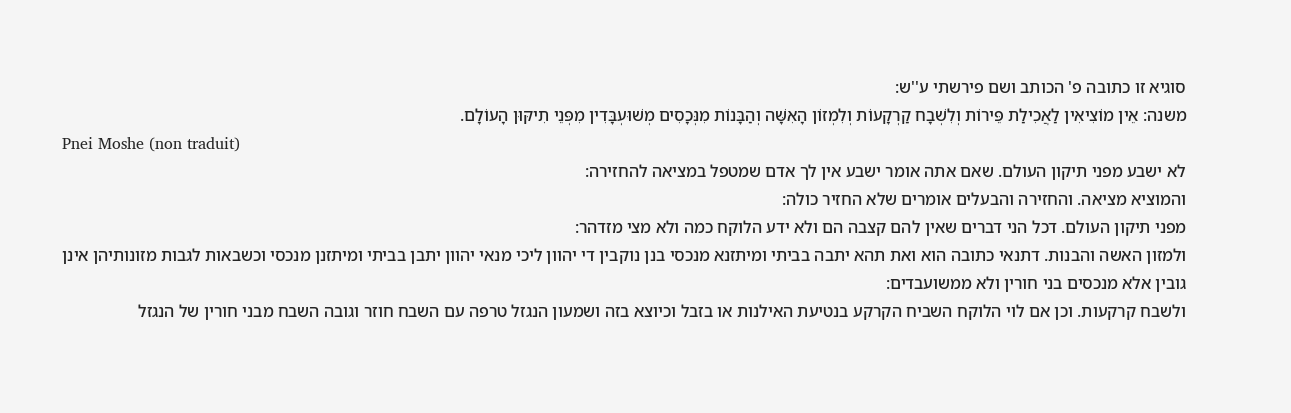סוגיא זו כתובה פ' הכותב ושם פירשתי ע''ש:
משנה: אֵין מוֹצִיאִין לַאֲכִילַת פֵּירוֹת וְלִשְׁבָח קַרְקָעוֹת וְלִמְזוֹן הָאִשָּׁה וְהַבָּנוֹת מִנְּכָסִים מְשׁוּעְבָּדִין מִפְּנֵי תִיקּוּן הָעוֹלָם.
Pnei Moshe (non traduit)
לא ישבע מפני תיקון העולם. שאם אתה אומר ישבע אין לך אדם שמטפל במציאה להחזירה:
והמוציא מציאה. והחזירה והבעלים אומרים שלא החזיר כולה:
מפני תיקון העולם. דכל הני דברים שאין להם קצבה הם ולא ידע הלוקח כמה ולא מצי מזדהר:
ולמזון האשה והבנות. דתנאי כתובה הוא ואת תהא יתבה בביתי ומיתזנא מנכסי בנן נוקבין די יהוון ליכי מנאי יהוון יתבן בביתי ומיתזנן מנכסי וכשבאות לגבות מזונותיהן אינן גובין אלא מנכסים בני חורין ולא ממשועבדים:
ולשבח קרקעות. וכן אם לוי הלוקח השביח הקרקע בנטיעת האילנות או בזבל וכיוצא בזה ושמעון הנגזל טרפה עם השבח חוזר וגובה השבח מבני חורין של הנגזל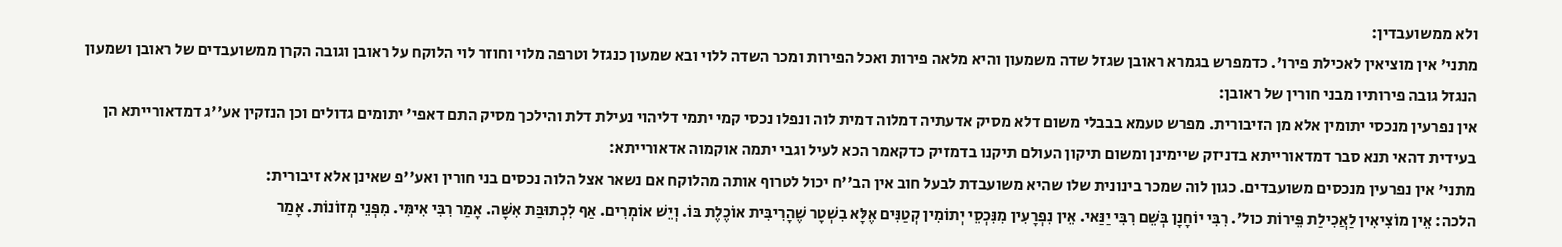ולא ממשועבדין:
מתני' אין מוציאין לאכילת פירו'. כדמפרש בגמרא ראובן שגזל שדה משמעון והיא מלאה פירות ואכל הפירות ומכר השדה ללוי ובא שמעון כנגזל וטרפה מלוי וחוזר לוי הלוקח על ראובן וגובה הקרן ממשועבדים של ראובן ושמעון הנגזל גובה פירותיו מבני חורין של ראובן:
אין נפרעין מנכסי יתומין אלא מן הזיבורית. מפרש טעמא בבבלי משום דלא מסיק אדעתיה דמלוה דמית לוה ונפלו נכסי קמי יתמי דליהוי נעילת דלת והילכך מסיק התם דאפי' יתומים גדולים וכן הנזקין אע''ג דמדאורייתא הן בעידית דהאי תנא סבר דמדאורייתא בדניזק שיימינן ומשום תיקון העולם תיקנו בדמזיק כדקאמר הכא לעיל וגבי יתמה אוקמוה אדאורייתא:
מתני' אין נפרעין מנכסים משועבדים. כגון לוה שמכר בינונית שלו שהיא משועבדת לבעל חוב אין הב''ח יכול לטרוף אותה מהלוקח אם נשאר אצל הלוה נכסים בני חורין ואע''פ שאינן אלא זיבורית:
הלכה: אֵין מוֹצִיאִין לַאֲכִילַת פֵּירוֹת כול'. רִבִּי יוֹחָנָן בְּשֵׁם רִבִּי יַנַּאי. אֵין נִפְרָעִין מִנִּכְסֵי יְתוֹמִין קְטַנִּים אֶלָּא בִשְׁטָר שֶׁהָרִיבִּית אוֹכֶלֶת בּוֹ. וְיֵשׁ אוֹמְרִים. אַף לִכְתוּבַּת אִשָּׁה. אָמַר רִבִּי אִימִּי. מִפְּנֵי מְזוֹנוֹת. אָמַר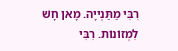רִבִּי מַתַּנְייָה. מָאן חָשׁ לִמְזוֹנוֹת. רִבִּי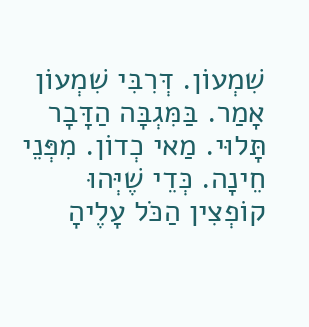שִׁמְעוֹן. דְּרִבִּי שִׁמְעוֹן אָמַר. בַּמִּגְבָּה הַדָּבָר תָּלוּי. מַאי כְדוֹן. מִפְּנֵי חֵינָה. כְּדֵי שֶׁיְּהוּ קוֹפְצִין הַכֹּל עָלֶיהָ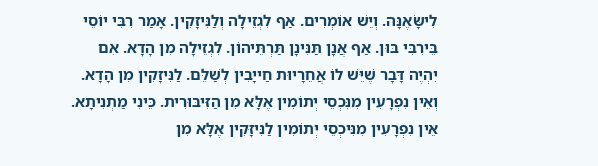לִישָּׂאֶנָּה. וְיֵשׁ אוֹמְרִים. אַף לִגְזֵילָה וְלַנִּיזָקִין. אָמַר רִבִּי יוֹסֵי בֵּירִבִּי בּוּן. אַף אֲנָן תַּנִּינָן תַּרְתֵּיהוֹן. לִגְזֵילָה מִן הָדָא. אִם יִהְיֶה דָּבָר שֶׁיֵּשׁ לוֹ אֲחֵרָיוּת חַייָבִין לְשַׁלֵּם. לַנִּיזָקִין מִן הָדָא. וְאֵין נִפְרָעִין מִנִּכְסֵי יְתוֹמִין אֶלָּא מִן הַזִּיבּוּרִית. כֵּינִי מַתְנִיתָא. אֵין נִפְרָעִין מִנִּיכְסֵי יְתוֹמִין לַנִּיזָּקִין אֶלָּא מִן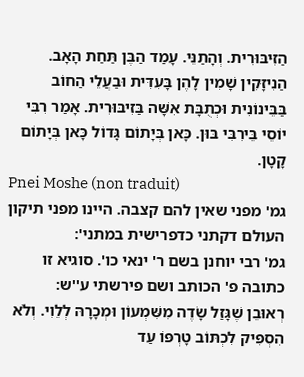הַזִּיבּוּרִית. וְהָתַנֵּי. עָמַד הַבֶּן תַּחַת הָאָב. הַנִיזָּקִין שָׁמִין לָהֶן בָּעִדִּית וּבַעֲלֵי הַחוֹב בַּבֵּינוֹנִית וּכְתֻבָּת אִשָּׁה בַּזִיבּוּרִית. אָמַר רִבִּי יוֹסֵי בֵּירִבִּי בּוּן. כָּאן בְּיָתוֹם גָּדוֹל כָּאן בְּיָתוֹם קָטָן.
Pnei Moshe (non traduit)
גמ' מפני שאין להם קצבה. היינו מפני תיקון העולם דקתני כדפרישית במתני':
גמ' רבי יוחנן בשם ר' ינאי כו'. סוגיא זו כתובה פ' הכותב ושם פירשתי ע''ש:
רְאוּבֵן שֶׁגָּזַל שָׂדֶה מִשִּׁמְעוֹן וּמְכָרָהּ לְלֵוִי. וְלֹא הִסְפִּיק לִכְתּוֹב טָרְפּוֹ עַד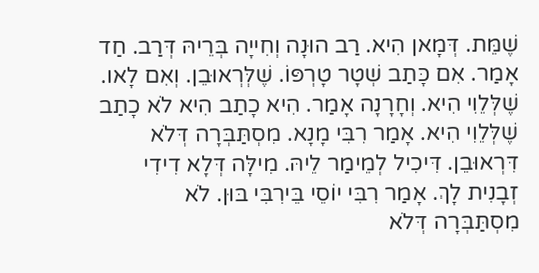שֶׁמֵּת. דְּמָאן הִיא. רַב הוּנָה וְחִייָה בְּרֵיהּ דְּרַב. חַד אָמַר. אִם כָּתַב שְׁטָר טָרְפּוֹ. שֶׁלְּרְאוּבֵן. וְאִם לָאו. שֶׁלְּלֵוִי הִיא. וְחָרָנָה אָמַר. הִיא כָתַב הִיא לֹא כָתַב שֶׁלְּלֵוִי הִיא. אָמַר רִבִּי מָנָא. מִסְתַּבְּרָה דְּלֹא דִּרְאוּבֵן. דִּיכִיל לְמֵימַר לֵיהּ. מִילָּה דְּלָא דִידִי זְבָנִית לָךְ. אָמַר רִבִּי יוֹסֵי בֵּירִבִּי בּוּן. לֹא מִסְתַּבְּרָה דְּלֹא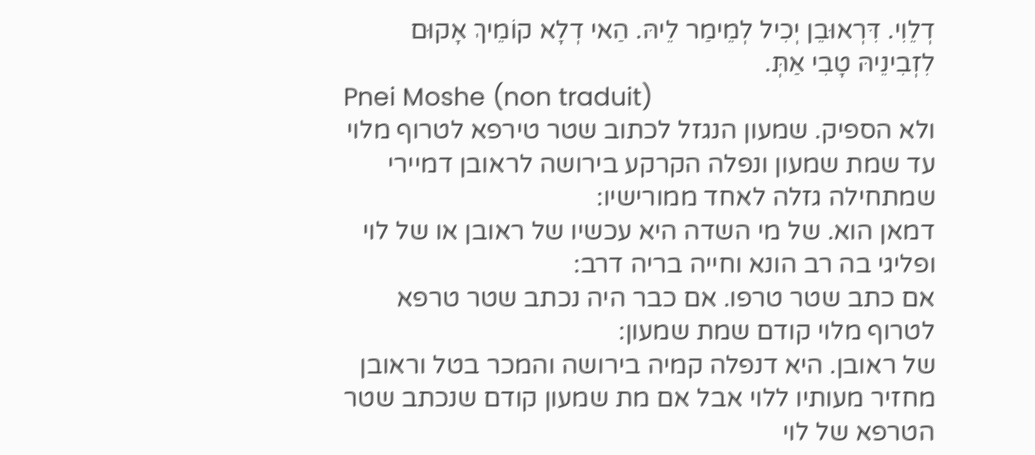דְלֵוִי. דִּרְאוּבֵן יְכִיל לְמֵימַר לֵיהּ. הַאי דְלָא קוֹמֵיךְ אָקוּם לִזְבִינֵיהּ טָבִי אַתְּ.
Pnei Moshe (non traduit)
ולא הספיק. שמעון הנגזל לכתוב שטר טירפא לטרוף מלוי עד שמת שמעון ונפלה הקרקע בירושה לראובן דמיירי שמתחילה גזלה לאחד ממורישיו:
דמאן הוא. של מי השדה היא עכשיו של ראובן או של לוי ופליגי בה רב הונא וחייה בריה דרב:
אם כתב שטר טרפו. אם כבר היה נכתב שטר טרפא לטרוף מלוי קודם שמת שמעון:
של ראובן. היא דנפלה קמיה בירושה והמכר בטל וראובן מחזיר מעותיו ללוי אבל אם מת שמעון קודם שנכתב שטר הטרפא של לוי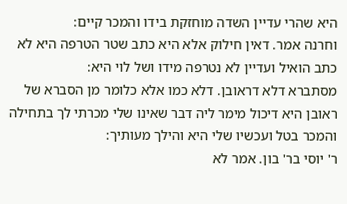היא שהרי עדיין השדה מוחזקת בידו והמכר קיים:
וחרנה אמר. דאין חילוק אלא היא כתב שטר הטרפה היא לא כתב הואיל ועדיין לא נטרפה מידו ושל לוי היא:
מסתברא דלא דראובן. דלא כמו אלא כלומר מן הסברא של ראובן היא דיכול מימר ליה דבר שאינו שלי מכרתי לך בתחילה והמכר בטל ועכשיו שלי היא והילך מעותיך:
ר' יוסי בר' בון. אמר לא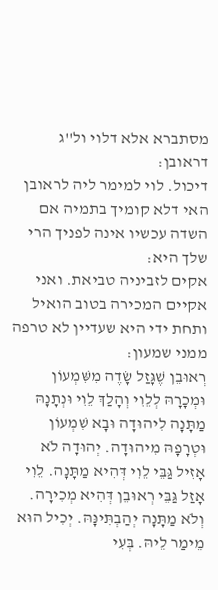מסתברא אלא דלוי ול''ג דראובן:
דיכול. לוי למימר ליה לראובן האי דלא קומיך בתמיה אם השדה עכשיו אינה לפניך הרי שלך היא:
אקים לזביניה טביאת. ואני אקיים המכירה בטוב הואיל ותחת ידי היא שעדיין לא טרפה ממני שמעון:
רְאוּבֵן שֶׁגָּזַל שָׂדֶה מִשִּׁמְעוֹן וּמְכָרָהּ לְלֵוִי וְהָלַךְ לֵוִי וּנְתָנָהּ מַתָּנָה לִיהוּדָה וּבָא שִׁמְעוֹן וּטְרָפָהּ מִיהוּדָה. יְהוּדָה לֹא אָזִיל גַּבֵּי לֵוִי דְּהִיא מַתָּנָה. לֵוִי אָזַל גַּבֵּי רְאוּבֵן דְּהִיא מְכִירָה. וְלֹא מַתָּנָה יְהַבְתִּינָּהּ. יְכִיל הוּא מֵימַר לֵיהּ. בְּעִי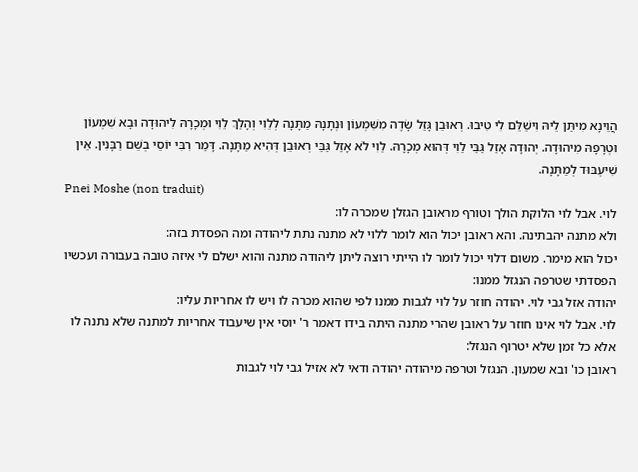הֲוֵינָא מִיתַּן לֵיהּ וִישַׁלֵּם לִי טִיבוּ. רְאוּבֵן גָּזַל שָׂדֶה מִשִּׁמְעוֹן וּנְתָנָהּ מַתָּנָה לְלֵוִי וְהָלַךְ לֵוִי וּמְכָרָהּ לִיהוּדָה וּבָא שִׁמְעוֹן וּטְרָפָהּ מִיהוּדָה. יְהוּדָה אָזַל גַּבֵּי לֵוִי דְּהוּא מְכָרָהּ. לֵוִי לֹא אָזַל גַּבֵּי רְאוּבֵן דְּהִיא מַתָּנָה. דָּמַר רִבִּי יוֹסֵי בְשֵׁם רַבָּנִין. אֵין שִׁיעְבּוּד לְמַתָּנָה.
Pnei Moshe (non traduit)
לוי. אבל לוי הלוקת הולך וטורף מראובן הגזלן שמכרה לו:
ולא מתנה יהבתינה. והא ראובן יכול הוא לומר ללוי לא מתנה נתת ליהודה ומה הפסדת בזה:
יכול הוא מימר. משום דלוי יכול לומר לו הייתי רוצה ליתן ליהודה מתנה והוא ישלם לי איזה טובה בעבורה ועכשיו הפסדתי שטרפה הנגזל ממנו:
יהודה אזל גבי לוי. יהודה חוזר על לוי לגבות ממנו לפי שהוא מכרה לו ויש לו אחריות עליו:
לוי. אבל לוי אינו חוזר על ראובן שהרי מתנה היתה בידו דאמר ר' יוסי אין שיעבוד אחריות למתנה שלא נתנה לו אלא כל זמן שלא יטרוף הנגזל:
ראובן כו' ובא שמעון. הנגזל וטרפה מיהודה יהודה ודאי לא אזיל גבי לוי לגבות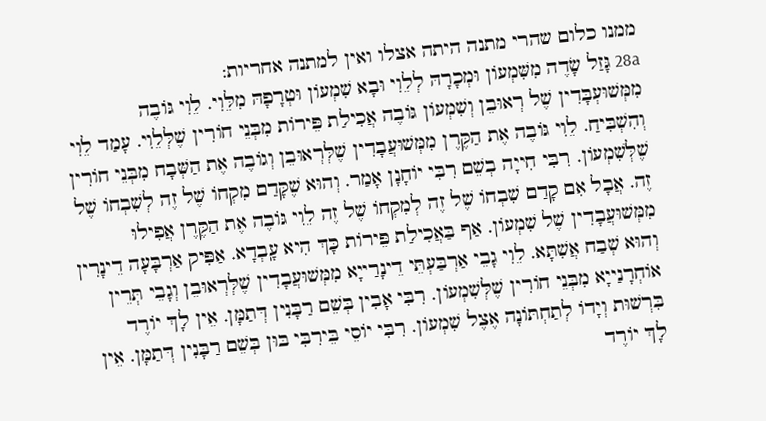ממנו כלום שהרי מתנה היתה אצלו ואין למתנה אחריות:
28a גָּזַל שָׂדֶה מִשִּׁמְעוֹן וּמְכָרָהּ לְלֵוִי וּבָא שִׁמְעוֹן וּטְרָפָהּ מִלֵּוִי. לֵוִי גּוֹבֶה מִמְּשׁוּעְבָּדִין שֶׁל רְאוּבֵן וְשִׁמְעוֹן גּוֹבֶה אֲכִילַת פֵּירוֹת מִבְּנֵי חוֹרִין שֶׁלְּלֵוִי. עָמַד לֵוִי וְהִשְׁבִּיחַ. לֵוִי גּוֹבֶה אֶת הַקֶּרֶן מִמְּשׁוּעֲבָדִין שֶׁלְּרְאוּבֵן וְגוֹבֶה אֶת הַשְּׁבָח מִבְּנֵי חוֹרִין שֶׁלְּשִׁמְעוֹן. רִבִּי חִייָה בְשֵׁם רִבִּי יוֹחָנָן אָמַר. וְהוּא שֶׁקָּדַם מִקְחוֹ שֶׁל זֶה לְשִׁבְחוֹ שֶׁל זֶה. אֲבָל אִם קָדַם שִׁבְחוֹ שֶׁל זֶה לְמִקְחוֹ שֶׁל זֶה לֵוִי גּוֹבֶה אֶת הַקֶּרֶן אֲפִילוּ מִמְּשׁוּעֲבָדִין שֶׁל שִׁמְעוֹן. אַף בַּאֲכִילַת פֵּירוֹת כָּךְ הִיא עָֽבְדָא. אַפִּיק אַרְבָּעָה דֵינָרִין וְהוּא שְׁבַח אֲשִׁתָּא. לֵוִי גָבֵי אַרְבַּעְתֵּי דֵינָרַייָא מִמְּשׁוּעֲבָדִין שֶׁלְּרְאוּבֵן וְגָבֵי תְּרֵין אוֹחְרָנַייָא מִבְּנֵי חוֹרִין שֶׁלְּשִׁמְעוֹן. רִבִּי אָבִין בְּשֵׁם רַבָּנִין דְּתַמָּן. אֵין לָךְ יוֹרֶד בִּרְשׁוּת וְיָדוֹ לְתַחְתּוֹנָה אֶצֶל שִׁמְעוֹן. רִבִּי יוֹסֵי בֵּירִבִּי בּוּן בְּשֵׁם רַבָּנִין דְּתַמָּן. אֵין לָךְ יוֹרֶד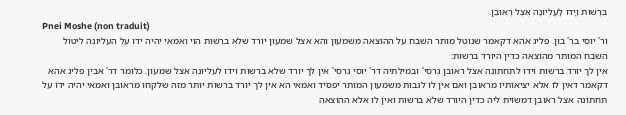בִּרְשׁוּת וְיָדוֹ לָעֶלְיוֹנָה אֶצֶל רְאוּבֵן.
Pnei Moshe (non traduit)
ור' יוסי בר' בון. פליג אהא דקאמר שנוטל מותר השבח על ההוצאה משמעון והא אצל שמעון יורד שלא ברשות הוי ואמאי יהיה ידו על העליונה ליטול השבח המותר מהוצאה כדין היורד ברשות:
אין לך יורד ברשות וידו לתחתונה אצל ראובן גרסי' ובמילתיה דר' יוסי גרסי' אין לך יורד שלא ברשות וידו לעליונה אצל שמעון. כלומר דר' אבין פליג אהא דקאמר דאין לו אלא יציאותיו מראובן ואם אין לו לגבות משמעון המותר יפסיד ואמאי הא אין לך יורד ברשות יותר מזה שלקחו מראובן ואמאי יהיה ידו על תחתונה אצל ראובן דמשוית ליה כדין היורד שלא ברשות ואין לו אלא ההוצאה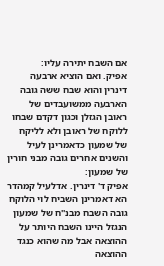אם השבח יתירה עליו:
אפיק. ואם הוציא ארבעה דינרין והוא שבח ששה גובה הארבעה ממשועבדים של ראובן הגזלן וכגון דקדם שבחו ללוקח של ראובן ולא לליקח של שמעון כדאמרינן לעיל והשנים אחרים גובה מבני חורין של שמעון:
אפיק ד' דינרין. אדלעיל קמהדר הא דאמרינן השביח לוי הלוקח גובה השבח מבנ''ח של שמעון הנגזל היינו השבח היותר על ההוצאה אבל מה שהוא כנגד ההוצאה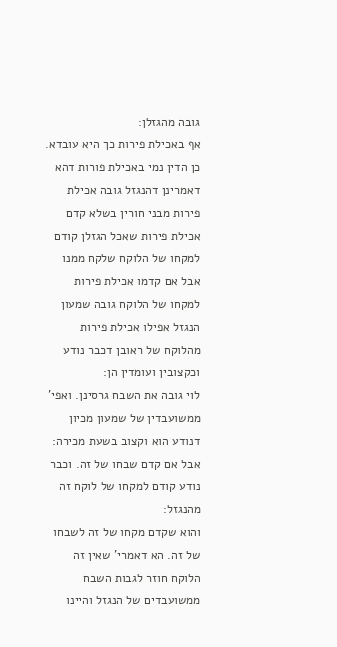גובה מהגזלן:
אף באכילת פירות כך היא עובדא. כן הדין נמי באכילת פורות דהא דאמרינן דהנגזל גובה אכילת פירות מבני חורין בשלא קדם אכילת פירות שאכל הגזלן קודם למקחו של הלוקח שלקח ממנו אבל אם קדמו אכילת פירות למקחו של הלוקח גובה שמעון הנגזל אפילו אכילת פירות מהלוקח של ראובן דכבר נודע וכקצובין ועומדין הן:
לוי גובה את השבח גרסינן. ואפי' ממשועבדין של שמעון מכיון דנודע הוא וקצוב בשעת מכירה:
אבל אם קדם שבחו של זה. וכבר נודע קודם למקחו של לוקח זה מהנגזל:
והוא שקדם מקחו של זה לשבחו של זה. הא דאמרי' שאין זה הלוקח חוזר לגבות השבח ממשועבדים של הנגזל והיינו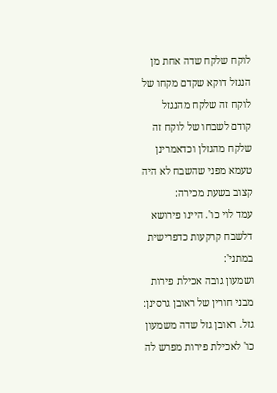לוקח שלקח שדה אחת מן הנגזל דוקא שקדם מקחו של לוקח זה שלקח מהנגזל קודם לשבחו של לוקח זה שלקח מהגזלן וכדאמרינן טעמא מפני שהשבח לא היה קצוב בשעת מכירה:
עמד לוי כו'. היינו פירושא דלשבח קרקעות כדפרישית במתני':
ושמעון גובה אכילת פירות מבני חורין של ראובן גרסינן:
גזל. ראובן גזל שדה משמעון כו' לאכילת פירות מפרש לה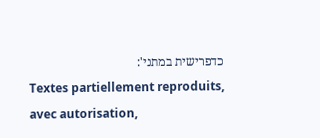כדפרישית במתני':
Textes partiellement reproduits, avec autorisation,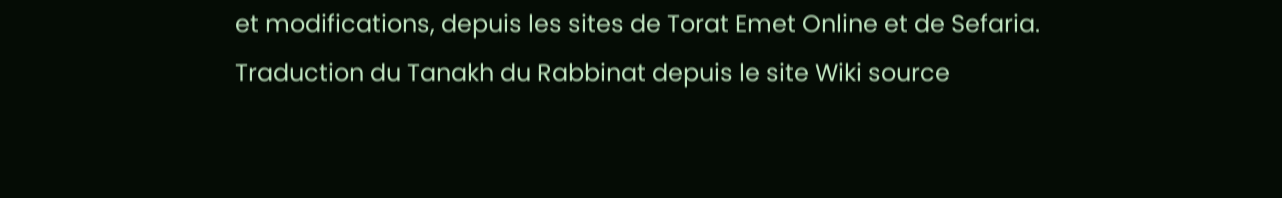et modifications, depuis les sites de Torat Emet Online et de Sefaria.
Traduction du Tanakh du Rabbinat depuis le site Wiki source